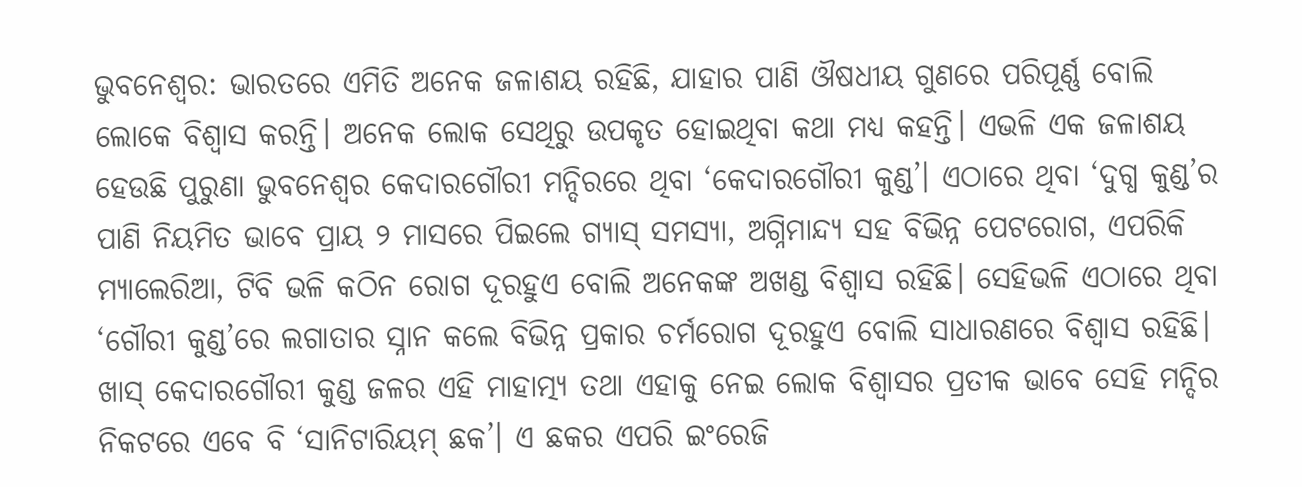ଭୁବନେଶ୍ବର: ଭାରତରେ ଏମିତି ଅନେକ ଜଳାଶୟ ରହିଛି, ଯାହାର ପାଣି ଔଷଧୀୟ ଗୁଣରେ ପରିପୂର୍ଣ୍ଣ ବୋଲି ଲୋକେ ବିଶ୍ବାସ କରନ୍ତି। ଅନେକ ଲୋକ ସେଥିରୁ ଉପକୃତ ହୋଇଥିବା କଥା ମଧ୍ୟ କହନ୍ତି। ଏଭଳି ଏକ ଜଳାଶୟ ହେଉଛି ପୁରୁଣା ଭୁବନେଶ୍ବର କେଦାରଗୌରୀ ମନ୍ଦିରରେ ଥିବା ‘କେଦାରଗୌରୀ କୁଣ୍ଡ’। ଏଠାରେ ଥିବା ‘ଦୁଗ୍ଧ କୁଣ୍ଡ’ର ପାଣି ନିୟମିତ ଭାବେ ପ୍ରାୟ ୨ ମାସରେ ପିଇଲେ ଗ୍ୟାସ୍ ସମସ୍ୟା, ଅଗ୍ନିମାନ୍ଦ୍ୟ ସହ ବିଭିନ୍ନ ପେଟରୋଗ, ଏପରିକି ମ୍ୟାଲେରିଆ, ଟିବି ଭଳି କଠିନ ରୋଗ ଦୂରହୁଏ ବୋଲି ଅନେକଙ୍କ ଅଖଣ୍ଡ ବିଶ୍ୱାସ ରହିଛି। ସେହିଭଳି ଏଠାରେ ଥିବା ‘ଗୌରୀ କୁଣ୍ଡ’ରେ ଲଗାତାର ସ୍ନାନ କଲେ ବିଭିନ୍ନ ପ୍ରକାର ଚର୍ମରୋଗ ଦୂରହୁଏ ବୋଲି ସାଧାରଣରେ ବିଶ୍ବାସ ରହିଛି। ଖାସ୍ କେଦାରଗୌରୀ କୁଣ୍ଡ ଜଳର ଏହି ମାହାତ୍ମ୍ୟ ତଥା ଏହାକୁ ନେଇ ଲୋକ ବିଶ୍ବାସର ପ୍ରତୀକ ଭାବେ ସେହି ମନ୍ଦିର ନିକଟରେ ଏବେ ବି ‘ସାନିଟାରିୟମ୍ ଛକ’। ଏ ଛକର ଏପରି ଇଂରେଜି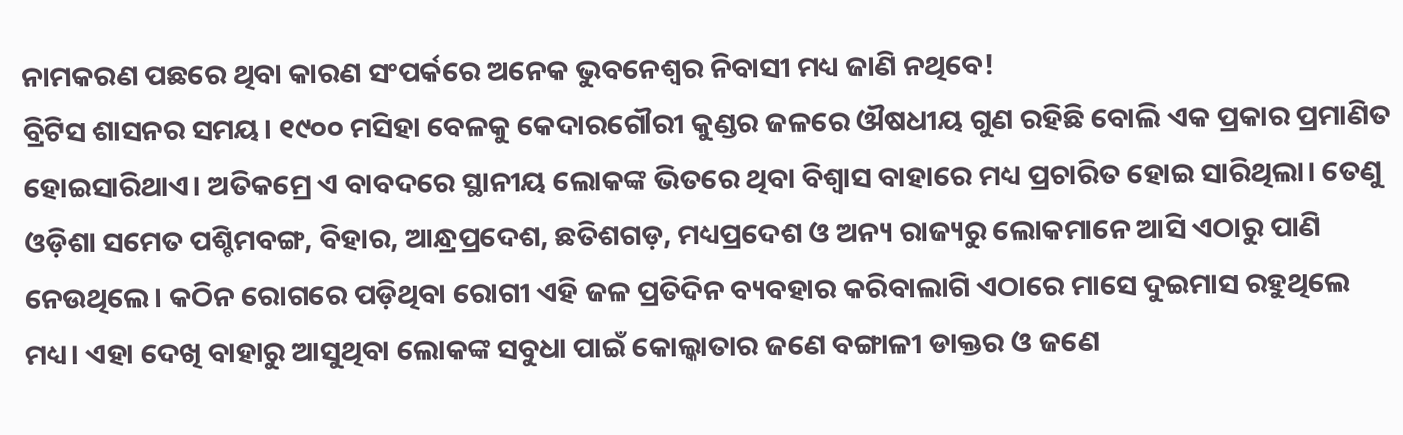ନାମକରଣ ପଛରେ ଥିବା କାରଣ ସଂପର୍କରେ ଅନେକ ଭୁବନେଶ୍ବର ନିବାସୀ ମଧ୍ୟ ଜାଣି ନଥିବେ!
ବ୍ରିଟିସ ଶାସନର ସମୟ। ୧୯୦୦ ମସିହା ବେଳକୁ କେଦାରଗୌରୀ କୁଣ୍ଡର ଜଳରେ ଔଷଧୀୟ ଗୁଣ ରହିଛି ବୋଲି ଏକ ପ୍ରକାର ପ୍ରମାଣିତ ହୋଇସାରିଥାଏ। ଅତିକମ୍ରେ ଏ ବାବଦରେ ସ୍ଥାନୀୟ ଲୋକଙ୍କ ଭିତରେ ଥିବା ବିଶ୍ବାସ ବାହାରେ ମଧ୍ୟ ପ୍ରଚାରିତ ହୋଇ ସାରିଥିଲା। ତେଣୁ ଓଡ଼ିଶା ସମେତ ପଶ୍ଚିମବଙ୍ଗ, ବିହାର, ଆନ୍ଧ୍ରପ୍ରଦେଶ, ଛତିଶଗଡ଼, ମଧ୍ୟପ୍ରଦେଶ ଓ ଅନ୍ୟ ରାଜ୍ୟରୁ ଲୋକମାନେ ଆସି ଏଠାରୁ ପାଣି ନେଉଥିଲେ। କଠିନ ରୋଗରେ ପଡ଼ିଥିବା ରୋଗୀ ଏହି ଜଳ ପ୍ରତିଦିନ ବ୍ୟବହାର କରିବାଲାଗି ଏଠାରେ ମାସେ ଦୁଇମାସ ରହୁଥିଲେ ମଧ୍ୟ। ଏହା ଦେଖି ବାହାରୁ ଆସୁଥିବା ଲୋକଙ୍କ ସବୁଧା ପାଇଁ କୋଲ୍କାତାର ଜଣେ ବଙ୍ଗାଳୀ ଡାକ୍ତର ଓ ଜଣେ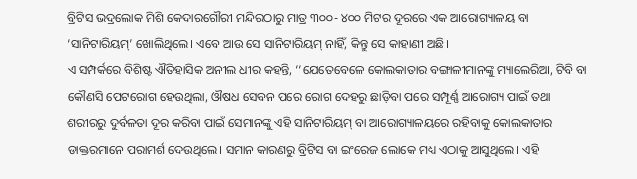ବ୍ରିଟିସ ଭଦ୍ରଲୋକ ମିଶି କେଦାରଗୌରୀ ମନ୍ଦିରଠାରୁ ମାତ୍ର ୩୦୦- ୪୦୦ ମିଟର ଦୂରରେ ଏକ ଆରୋଗ୍ୟାଳୟ ବା ‘ସାନିଟାରିୟମ୍’ ଖୋଲିଥିଲେ। ଏବେ ଆଉ ସେ ସାନିଟାରିୟମ୍ ନାହିଁ, କିନ୍ତୁ ସେ କାହାଣୀ ଅଛି।
ଏ ସମ୍ପର୍କରେ ବିଶିଷ୍ଟ ଐତିହାସିକ ଅନୀଲ ଧୀର କହନ୍ତି, ‘‘ଯେତେବେଳେ କୋଲକାତାର ବଙ୍ଗାଳୀମାନଙ୍କୁ ମ୍ୟାଲେରିଆ, ଟିବି ବା କୌଣସି ପେଟରୋଗ ହେଉଥିଲା, ଔଷଧ ସେବନ ପରେ ରୋଗ ଦେହରୁ ଛାଡ଼ିବା ପରେ ସମ୍ପୂର୍ଣ୍ଣ ଆରୋଗ୍ୟ ପାଇଁ ତଥା ଶରୀରରୁ ଦୁର୍ବଳତା ଦୂର କରିବା ପାଇଁ ସେମାନଙ୍କୁ ଏହି ସାନିଟାରିୟମ୍ ବା ଆରୋଗ୍ୟାଳୟରେ ରହିବାକୁ କୋଲକାତାର ଡାକ୍ତରମାନେ ପରାମର୍ଶ ଦେଉଥିଲେ। ସମାନ କାରଣରୁ ବ୍ରିଟିସ ବା ଇଂରେଜ ଲୋକେ ମଧ୍ୟ ଏଠାକୁ ଆସୁଥିଲେ। ଏହି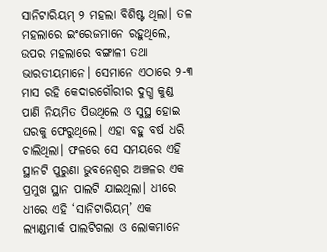ସାନିଟାରିୟମ୍ ୨ ମହଲା ବିଶିଷ୍ଟ ଥିଲା। ତଳ ମହଲାରେ ଇଂରେଜମାନେ ରହୁଥିଲେ, ଉପର ମହଲାରେ ବଙ୍ଗାଳୀ ତଥା ଭାରତୀୟମାନେ। ସେମାନେ ଏଠାରେ ୨-୩ ମାସ ରହି କେଦାରଗୌରୀର ଦୁଗ୍ଧ କୁଣ୍ଡ ପାଣି ନିୟମିତ ପିଉଥିଲେ ଓ ସୁସ୍ଥ ହୋଇ ଘରକୁ ଫେରୁଥିଲେ। ଏହା ବହୁ ବର୍ଷ ଧରି ଚାଲିଥିଲା। ଫଳରେ ସେ ସମୟରେ ଏହି ସ୍ଥାନଟି ପୁରୁଣା ଭୁବନେଶ୍ବର ଅଞ୍ଚଳର ଏକ ପ୍ରମୁଖ ସ୍ଥାନ ପାଲଟି ଯାଇଥିଲା। ଧୀରେ ଧୀରେ ଏହି ‘ସାନିଟାରିୟମ୍’ ଏକ ଲ୍ୟାଣ୍ଡମାର୍କ ପାଲଟିଗଲା ଓ ଲୋକମାନେ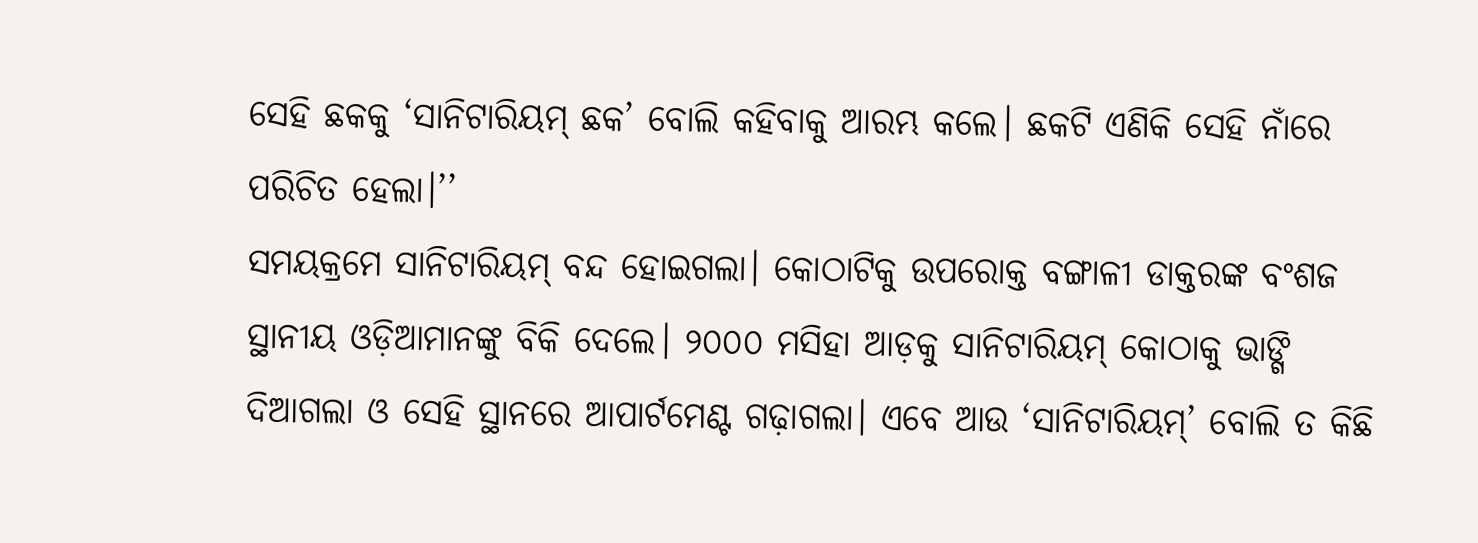ସେହି ଛକକୁ ‘ସାନିଟାରିୟମ୍ ଛକ’ ବୋଲି କହିବାକୁ ଆରମ୍ଭ କଲେ। ଛକଟି ଏଣିକି ସେହି ନାଁରେ ପରିଚିତ ହେଲା।’’
ସମୟକ୍ରମେ ସାନିଟାରିୟମ୍ ବନ୍ଦ ହୋଇଗଲା। କୋଠାଟିକୁ ଉପରୋକ୍ତ ବଙ୍ଗାଳୀ ଡାକ୍ତରଙ୍କ ବଂଶଜ ସ୍ଥାନୀୟ ଓଡ଼ିଆମାନଙ୍କୁ ବିକି ଦେଲେ। ୨୦୦୦ ମସିହା ଆଡ଼କୁ ସାନିଟାରିୟମ୍ କୋଠାକୁ ଭାଙ୍ଗି ଦିଆଗଲା ଓ ସେହି ସ୍ଥାନରେ ଆପାର୍ଟମେଣ୍ଟ ଗଢ଼ାଗଲା। ଏବେ ଆଉ ‘ସାନିଟାରିୟମ୍’ ବୋଲି ତ କିଛି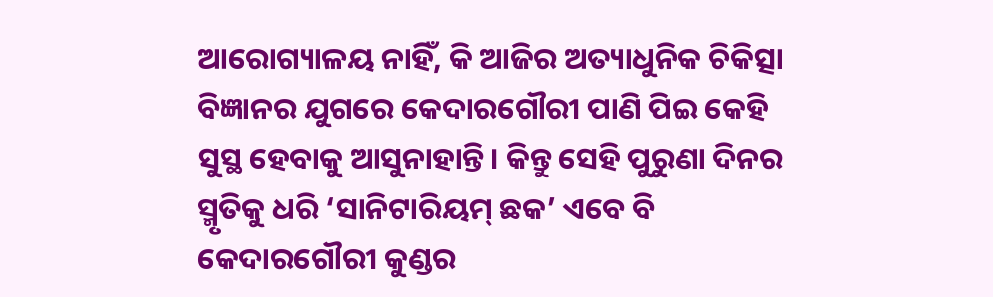ଆରୋଗ୍ୟାଳୟ ନାହିଁ, କି ଆଜିର ଅତ୍ୟାଧୁନିକ ଚିକିତ୍ସା ବିଜ୍ଞାନର ଯୁଗରେ କେଦାରଗୌରୀ ପାଣି ପିଇ କେହି ସୁସ୍ଥ ହେବାକୁ ଆସୁନାହାନ୍ତି। କିନ୍ତୁ ସେହି ପୁରୁଣା ଦିନର ସ୍ମୃତିକୁ ଧରି ‘ସାନିଟାରିୟମ୍ ଛକ’ ଏବେ ବି କେଦାରଗୌରୀ କୁଣ୍ଡର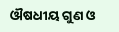ଔଷଧୀୟ ଗୁଣ ଓ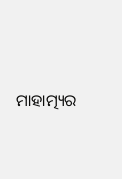ମାହାତ୍ମ୍ୟର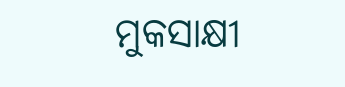ମୁକସାକ୍ଷୀ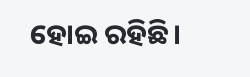ହୋଇ ରହିଛି।